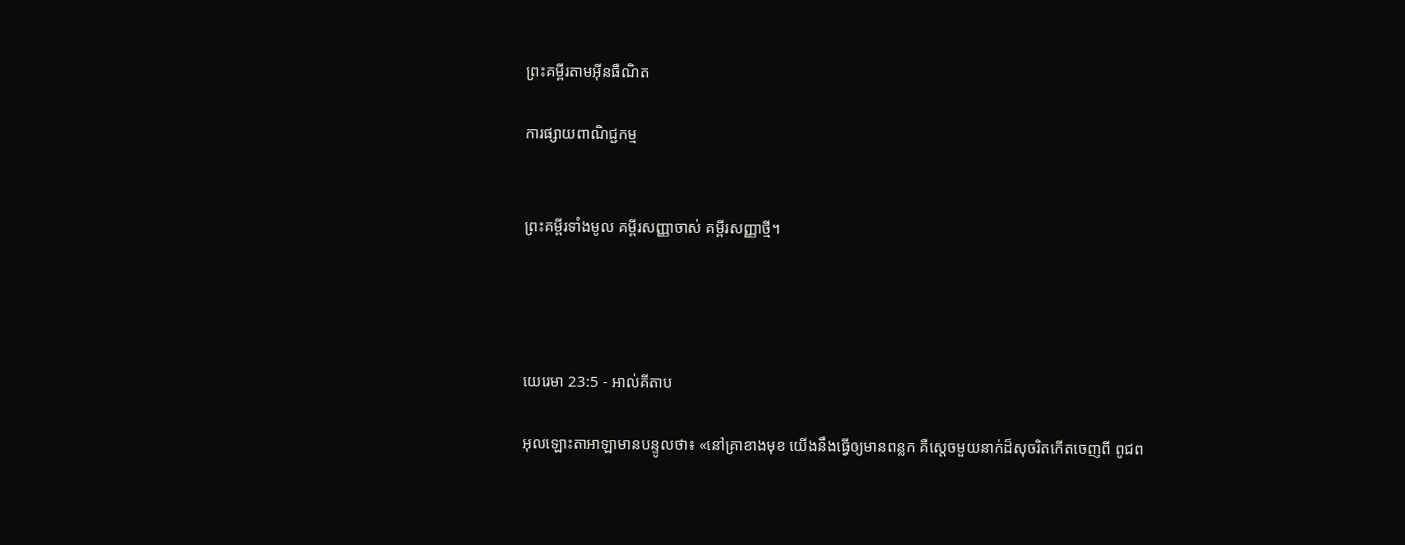ព្រះគម្ពីរតាមអ៊ីនធឺណិត

ការផ្សាយពាណិជ្ជកម្ម


ព្រះគម្ពីរទាំងមូល គម្ពីរសញ្ញាចាស់ គម្ពីរសញ្ញាថ្មី។




យេរេមា 23:5 - អាល់គីតាប

អុលឡោះ‌តាអាឡាមានបន្ទូលថា៖ «នៅគ្រាខាងមុខ យើងនឹងធ្វើឲ្យមានពន្លក គឺស្ដេចមួយនាក់ដ៏សុចរិតកើតចេញពី ពូជ‌ព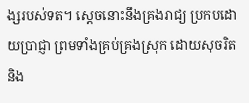ង្សរបស់ទត។ ស្ដេចនោះនឹងគ្រងរាជ្យ ប្រកបដោយប្រាជ្ញា ព្រមទាំងគ្រប់‌គ្រងស្រុក ដោយសុចរិត និង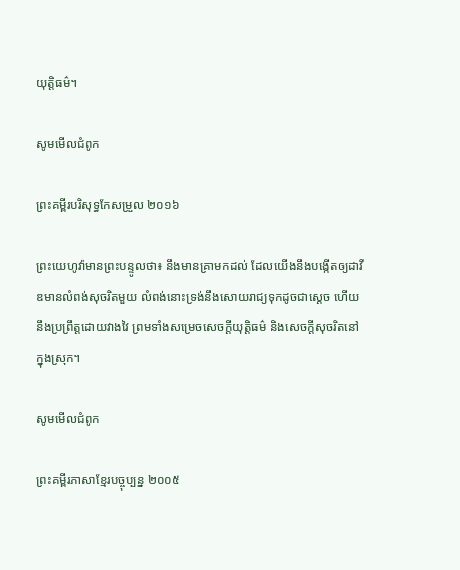យុត្តិធម៌។

សូមមើលជំពូក

ព្រះគម្ពីរបរិសុទ្ធកែសម្រួល ២០១៦

ព្រះ‌យេហូវ៉ាមានព្រះ‌បន្ទូលថា៖ នឹងមានគ្រាមកដល់ ដែលយើងនឹងបង្កើតឲ្យដាវីឌមានលំពង់សុចរិតមួយ លំពង់នោះទ្រង់នឹងសោយ‌រាជ្យទុកដូចជាស្តេច ហើយនឹងប្រព្រឹត្តដោយវាង‌វៃ ព្រមទាំងសម្រេចសេចក្ដីយុត្តិ‌ធម៌ និងសេចក្ដីសុចរិតនៅក្នុងស្រុក។

សូមមើលជំពូក

ព្រះគម្ពីរភាសាខ្មែរបច្ចុប្បន្ន ២០០៥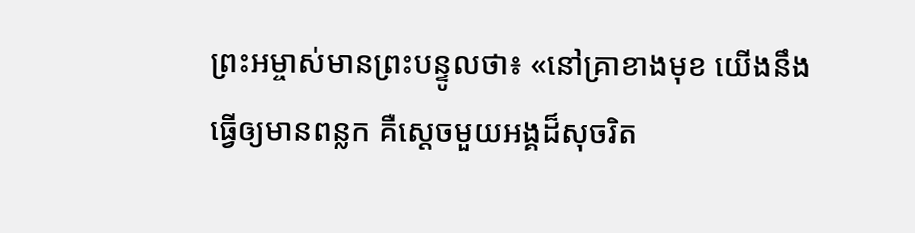ព្រះ‌អម្ចាស់មានព្រះ‌បន្ទូលថា៖ «នៅគ្រាខាងមុខ យើងនឹងធ្វើឲ្យមានពន្លក គឺស្ដេចមួយអង្គដ៏សុចរិត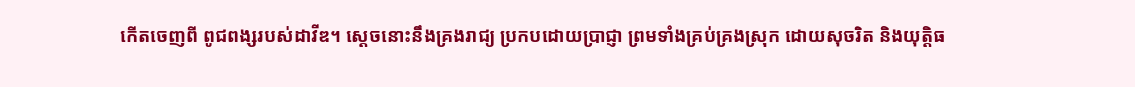កើតចេញពី ពូជ‌ពង្សរបស់ដាវីឌ។ ស្ដេចនោះនឹងគ្រងរាជ្យ ប្រកបដោយប្រាជ្ញា ព្រមទាំងគ្រប់‌គ្រងស្រុក ដោយសុចរិត និងយុត្តិធ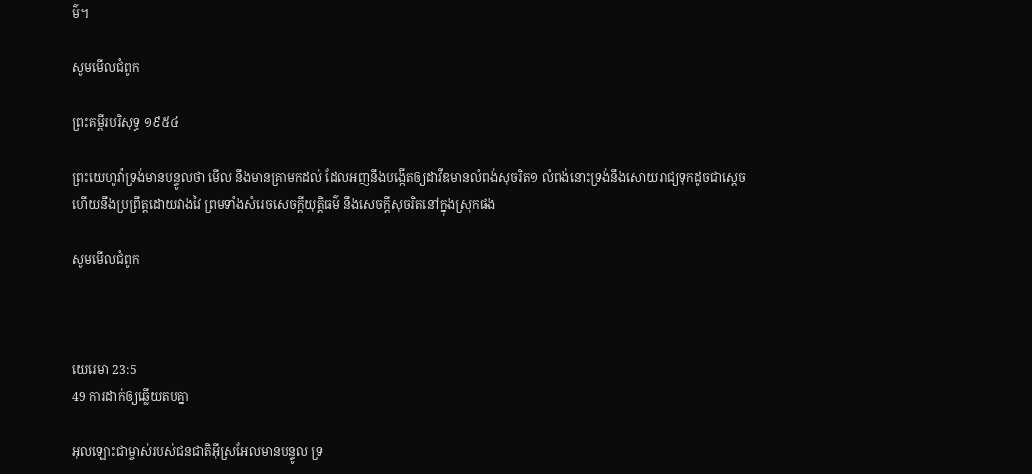ម៌។

សូមមើលជំពូក

ព្រះគម្ពីរបរិសុទ្ធ ១៩៥៤

ព្រះ‌យេហូវ៉ាទ្រង់មានបន្ទូលថា មើល នឹងមានគ្រាមកដល់ ដែលអញនឹងបង្កើតឲ្យដាវីឌមានលំពង់សុចរិត១ លំពង់នោះទ្រង់នឹងសោយ‌រាជ្យទុកដូចជាស្តេច ហើយនឹងប្រព្រឹត្តដោយវាង‌វៃ ព្រមទាំងសំរេចសេចក្ដីយុត្តិ‌ធម៌ នឹងសេចក្ដីសុចរិតនៅក្នុងស្រុកផង

សូមមើលជំពូក



យេរេមា 23:5
49 ការដាក់ឲ្យឆ្លើយតបគ្នា

អុលឡោះជាម្ចាស់របស់ជន‌ជាតិអ៊ីស្រ‌អែលមានបន្ទូល ទ្រ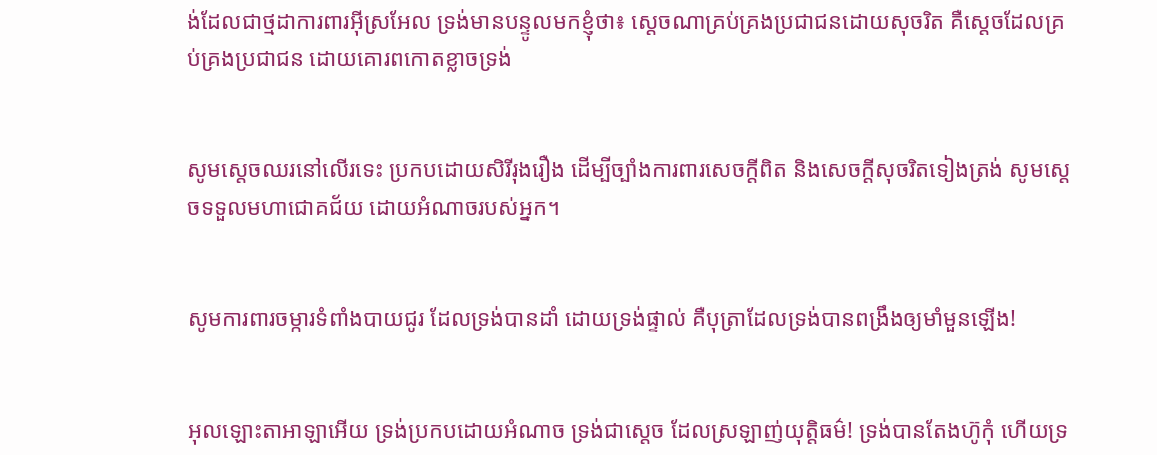ង់ដែលជាថ្មដាការ‌ពារអ៊ីស្រ‌អែល ទ្រង់មានបន្ទូលមកខ្ញុំថា៖ ស្តេចណាគ្រប់‌គ្រងប្រជា‌ជនដោយសុចរិត គឺស្តេចដែលគ្រប់‌គ្រងប្រជា‌ជន ដោយគោរពកោតខ្លាចទ្រង់


សូមស្តេចឈរនៅលើរទេះ ប្រកបដោយសិរី‌រុង‌រឿង ដើម្បីច្បាំងការពារសេចក្ដីពិត និងសេចក្ដីសុចរិតទៀងត្រង់ សូមស្តេចទទួលមហាជោគ‌ជ័យ ដោយអំណាចរបស់អ្នក។


សូមការពារចម្ការទំពាំង‌បាយជូរ ដែលទ្រង់បានដាំ ដោយទ្រង់ផ្ទាល់ គឺបុត្រាដែលទ្រង់បានពង្រឹងឲ្យមាំ‌មួនឡើង!


អុលឡោះ‌តាអាឡាអើយ ទ្រង់ប្រកបដោយអំណាច ទ្រង់ជាស្តេច ដែលស្រឡាញ់យុត្តិធម៌! ទ្រង់បានតែងហ៊ូកុំ ហើយទ្រ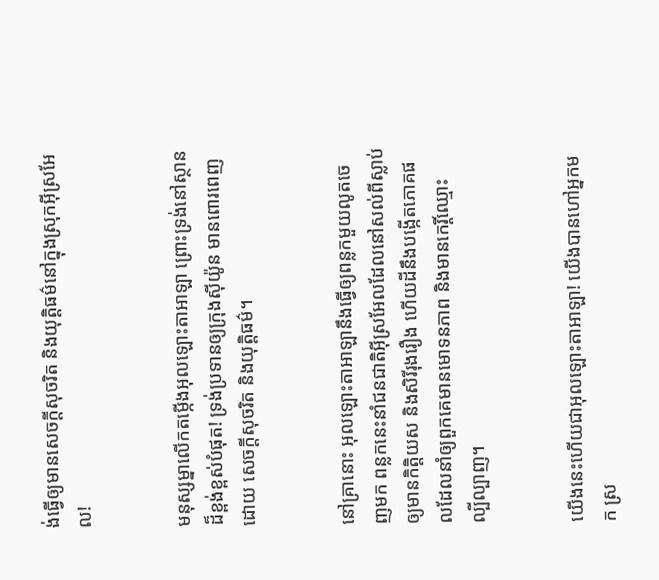ង់ធ្វើឲ្យមានសេចក្ដីសុចរិត និងយុត្តិធម៌នៅក្នុងស្រុកអ៊ីស្រ‌អែល!


មនុស្ស‌ម្នាលើកតម្កើងអុលឡោះ‌តាអាឡា ព្រោះទ្រង់នៅស្ថានដ៏ខ្ពង់‌ខ្ពស់បំផុត! ទ្រង់ប្រទានឲ្យក្រុងស៊ីយ៉ូន មានពោរ‌ពេញដោយ សេចក្ដីសុចរិត និងយុត្តិធម៌។


នៅគ្រានោះ អុលឡោះ‌តាអាឡានឹងធ្វើឲ្យពន្លកមួយលូតចេញមក ពន្លកនេះនាំជន‌ជាតិអ៊ីស្រ‌អែលដែលនៅសល់ពីស្លាប់ ឲ្យមានកិត្តិយស និងសិរី‌រុង‌រឿង ហើយដីនឹងបង្កើតភោគផលដែលនាំឲ្យពួកគេមានមោទន‌ភាព និងមានកេរ្តិ៍ឈ្មោះល្បី‌ល្បាញ។


យើងនេះហើយជាអុលឡោះ‌តាអាឡា! យើងបានហៅអ្នកមក ស្រ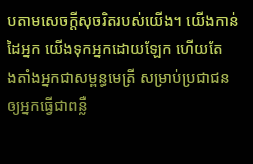បតាមសេចក្ដីសុចរិតរបស់យើង។ យើងកាន់ដៃអ្នក យើងទុកអ្នកដោយឡែក ហើយតែង‌តាំងអ្នកជាសម្ពន្ធ‌មេត្រី សម្រាប់ប្រជា‌ជន ឲ្យអ្នកធ្វើជាពន្លឺ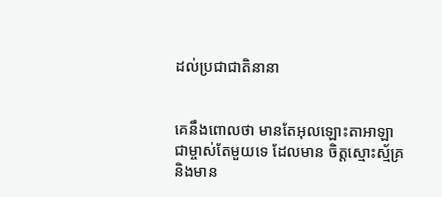ដល់ប្រជា‌ជាតិនានា


គេនឹងពោលថា មានតែអុលឡោះ‌តាអាឡាជាម្ចាស់តែមួយទេ ដែលមាន ចិត្តស្មោះ‌ស្ម័គ្រ និងមាន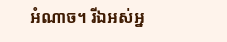អំណាច។ រីឯអស់អ្ន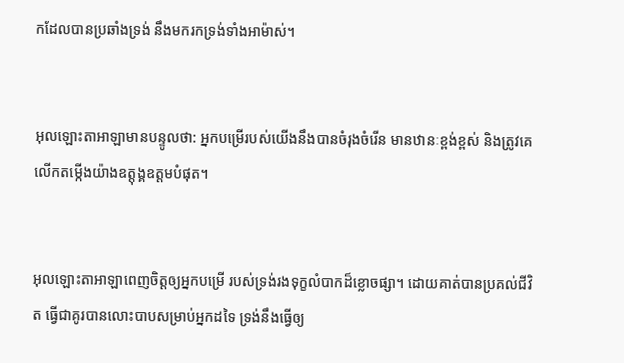កដែលបានប្រឆាំងទ្រង់ នឹងមករកទ្រង់ទាំងអាម៉ាស់។


អុលឡោះ‌តាអាឡាមានបន្ទូលថា: អ្នកបម្រើរបស់យើងនឹងបានចំរុងចំរើន មានឋានៈខ្ពង់‌ខ្ពស់ និងត្រូវគេលើកតម្កើងយ៉ាងឧត្ដុង្គ‌ឧត្ដមបំផុត។


អុលឡោះ‌តាអាឡាពេញចិត្តឲ្យអ្នកបម្រើ របស់ទ្រង់រងទុក្ខលំបាកដ៏ខ្លោច‌ផ្សា។ ដោយគាត់បានប្រគល់ជីវិត ធ្វើជាគូរបានលោះបាបសម្រាប់អ្នកដទៃ ទ្រង់នឹងធ្វើឲ្យ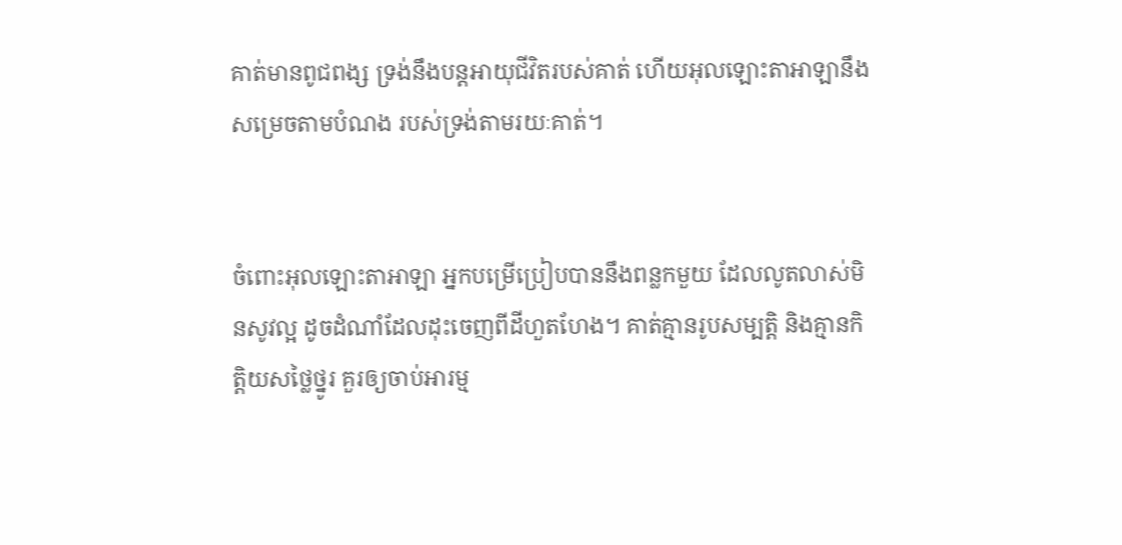គាត់មានពូជ‌ពង្ស ទ្រង់នឹងបន្តអាយុជីវិតរបស់គាត់ ហើយអុលឡោះ‌តាអាឡានឹងសម្រេចតាមបំណង របស់ទ្រង់តាមរយៈគាត់។


ចំពោះអុលឡោះ‌តាអាឡា អ្នកបម្រើប្រៀបបាននឹងពន្លកមួយ ដែលលូតលាស់មិនសូវល្អ ដូចដំណាំដែលដុះចេញពីដីហួត‌ហែង។ គាត់គ្មានរូបសម្បត្តិ និងគ្មានកិត្តិយសថ្លៃ‌ថ្នូរ គួរឲ្យចាប់អារម្ម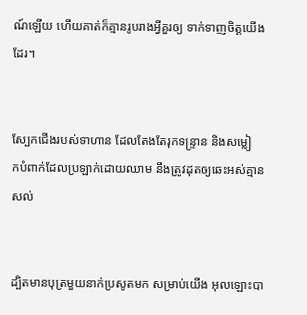ណ៍ឡើយ ហើយគាត់ក៏គ្មានរូបរាងអ្វីគួរឲ្យ ទាក់‌ទាញចិត្តយើងដែរ។


ស្បែកជើងរបស់ទាហាន ដែលតែងតែរុកទន្ទ្រាន និងសម្លៀក‌បំពាក់ដែលប្រឡាក់ដោយឈាម នឹងត្រូវដុតឲ្យឆេះអស់គ្មានសល់


ដ្បិតមានបុត្រមួយនាក់ប្រសូតមក សម្រាប់យើង អុលឡោះបា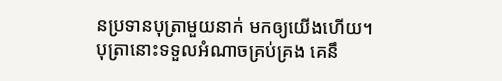នប្រទានបុត្រាមួយនាក់ មកឲ្យយើងហើយ។ បុត្រានោះទទួលអំណាចគ្រប់‌គ្រង គេនឹ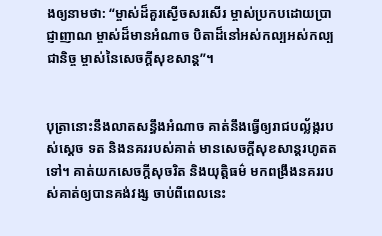ងឲ្យនាមថា: “ម្ចាស់ដ៏គួរស្ងើចសរសើរ ម្ចាស់ប្រកបដោយប្រាជ្ញា‌ញាណ ម្ចាស់ដ៏មានអំណាច បិតាដ៏នៅអស់‌កល្បអស់‌កល្បជា‌និច្ច ម្ចាស់នៃសេចក្ដីសុខ‌សាន្ត”។


បុត្រានោះនឹងលាតសន្ធឹងអំណាច គាត់នឹងធ្វើឲ្យរាជបល្ល័ង្ករបស់ស្តេច ទត និងនគររបស់គាត់ មានសេចក្ដីសុខ‌សាន្តរហូតតទៅ។ គាត់យកសេចក្ដីសុចរិត និងយុត្តិធម៌ មកពង្រឹងនគររបស់គាត់ឲ្យបានគង់‌វង្ស ចាប់ពីពេលនេះ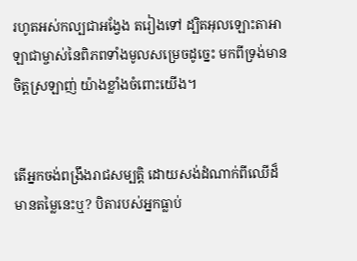រហូតអស់‌កល្បជាអង្វែង តរៀងទៅ ដ្បិតអុលឡោះ‌តាអាឡាជាម្ចាស់នៃពិភពទាំងមូលសម្រេចដូច្នេះ មកពីទ្រង់មានចិត្តស្រឡាញ់ យ៉ាងខ្លាំងចំពោះយើង។


តើអ្នកចង់ពង្រឹងរាជសម្បត្តិ ដោយសង់ដំណាក់ពីឈើដ៏មានតម្លៃនេះឬ? បិតារបស់អ្នកធ្លាប់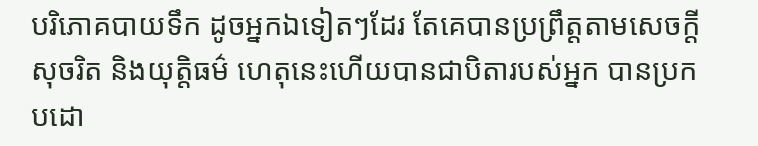បរិភោគបាយទឹក ដូចអ្នកឯទៀតៗដែរ តែគេបានប្រព្រឹត្តតាមសេចក្ដីសុចរិត និងយុត្តិធម៌ ហេតុនេះហើយបានជាបិតារបស់អ្នក បានប្រកបដោ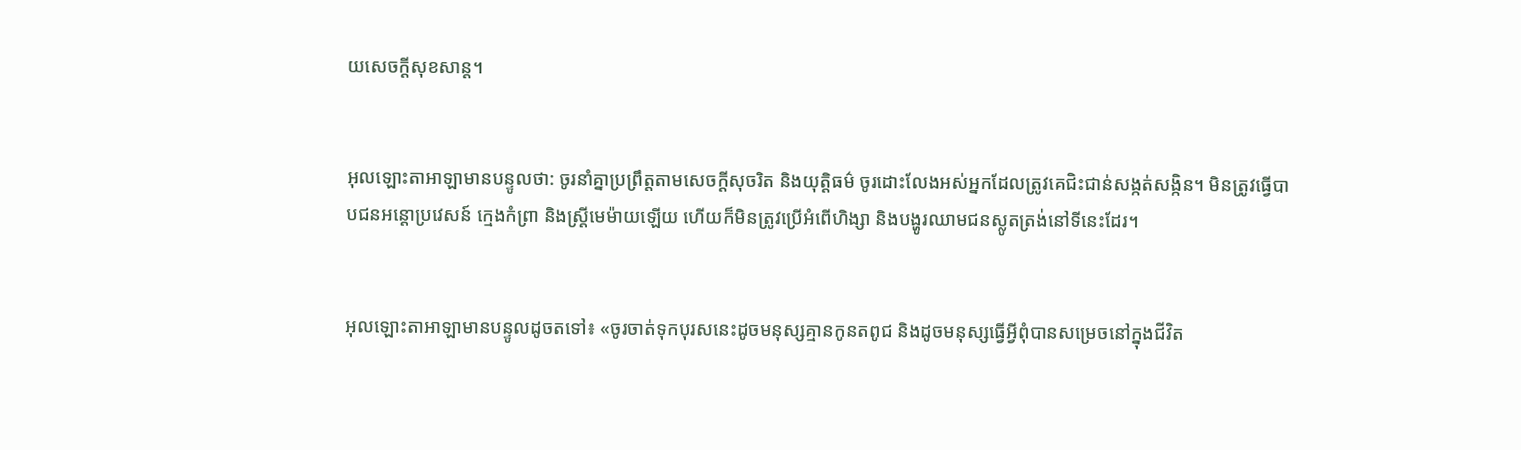យសេចក្ដីសុខ‌សាន្ត។


អុលឡោះ‌តាអាឡាមានបន្ទូលថា: ចូរនាំគ្នាប្រព្រឹត្តតាមសេចក្ដីសុចរិត និងយុត្តិធម៌ ចូរដោះលែងអស់អ្នកដែលត្រូវគេជិះ‌ជាន់សង្កត់‌សង្កិន។ មិនត្រូវធ្វើបាបជនអន្តោ‌ប្រវេសន៍ ក្មេងកំព្រា និងស្ត្រីមេម៉ាយឡើយ ហើយក៏មិនត្រូវប្រើអំពើហិង្សា និងបង្ហូរឈាមជនស្លូតត្រង់នៅទីនេះដែរ។


អុលឡោះ‌តាអាឡាមានបន្ទូលដូចតទៅ៖ «ចូរចាត់ទុកបុរសនេះដូចមនុស្សគ្មានកូនតពូជ និងដូចមនុស្សធ្វើអ្វីពុំបានសម្រេចនៅក្នុងជីវិត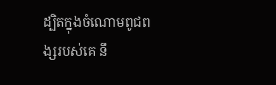ដ្បិតក្នុងចំណោមពូជ‌ពង្សរបស់គេ នឹ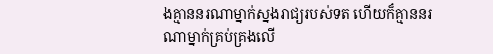ងគ្មាននរណាម្នាក់ស្នងរាជ្យរបស់ទត ហើយក៏គ្មាននរណាម្នាក់គ្រប់‌គ្រងលើ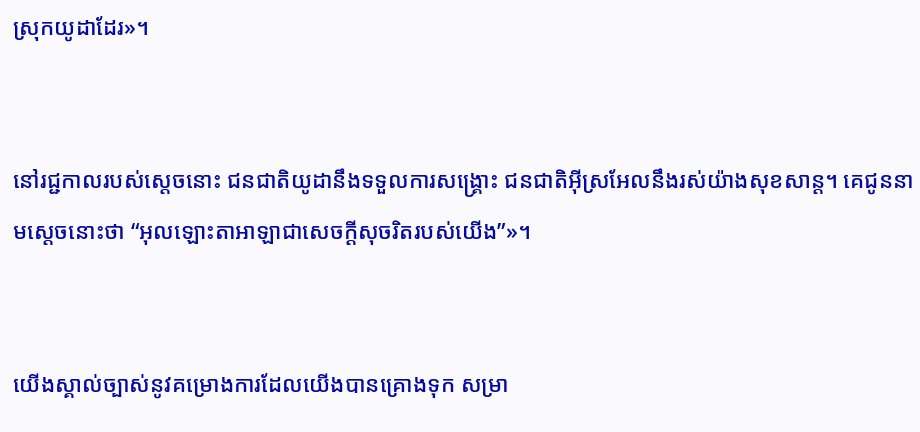ស្រុកយូដាដែរ»។


នៅរជ្ជកាលរបស់ស្តេចនោះ ជន‌ជាតិយូដានឹងទទួលការសង្គ្រោះ ជន‌ជាតិអ៊ីស្រ‌អែលនឹងរស់យ៉ាងសុខ‌សាន្ត។ គេជូននាមស្តេចនោះថា “អុលឡោះ‌តាអាឡាជាសេចក្ដីសុចរិតរបស់យើង”»។


យើងស្គាល់ច្បាស់នូវគម្រោង‌ការដែលយើងបានគ្រោងទុក សម្រា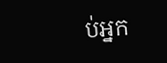ប់អ្នក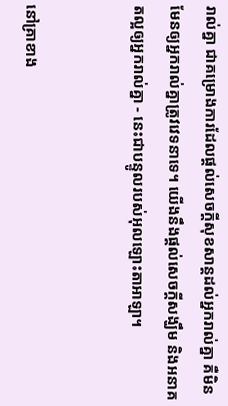រាល់គ្នា ជាគម្រោង‌ការដែលផ្ដល់សេចក្ដីសុខ‌សាន្តដល់អ្នករាល់គ្នា គឺមិនមែនឲ្យអ្នករាល់គ្នាត្រូវវេទនាទេ។ យើងនឹងផ្ដល់សេចក្ដីសង្ឃឹម និងអនាគតល្អឲ្យអ្នករាល់គ្នា - នេះជាបន្ទូលរបស់អុលឡោះ‌តាអាឡា។


នៅគ្រាខាង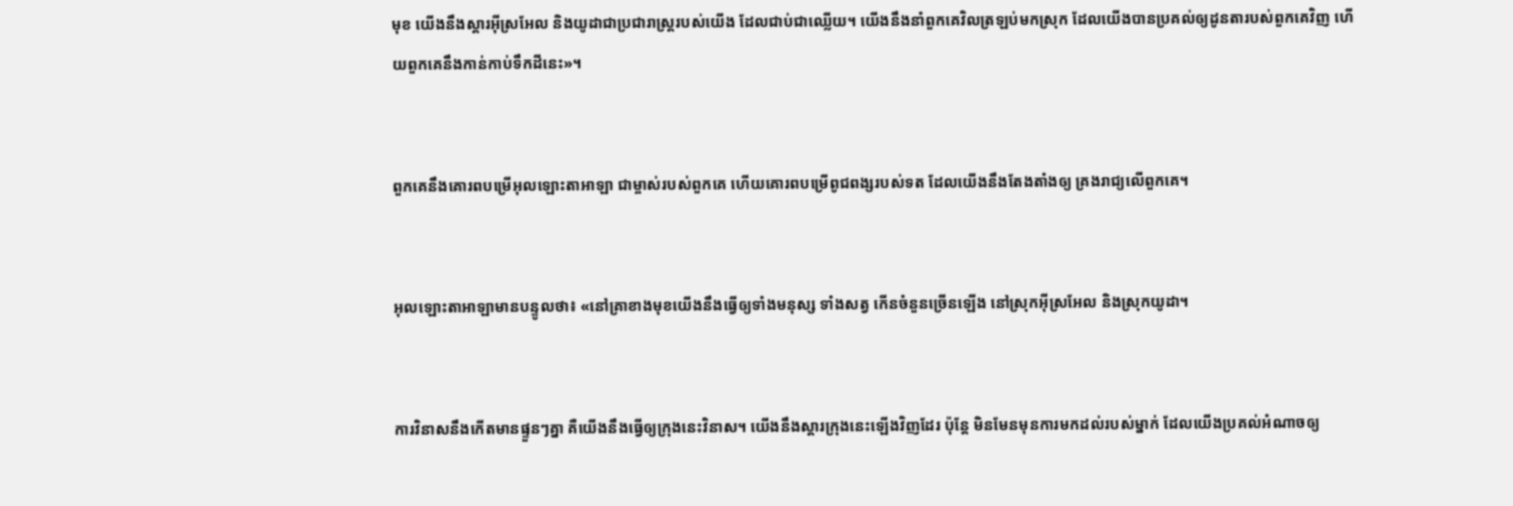មុខ យើងនឹងស្ដារអ៊ីស្រ‌អែល និងយូដាជាប្រជា‌រាស្ត្ររបស់យើង ដែលជាប់ជាឈ្លើយ។ យើងនឹងនាំពួកគេវិលត្រឡប់មកស្រុក ដែលយើងបានប្រគល់ឲ្យដូន‌តារបស់ពួកគេវិញ ហើយពួកគេនឹងកាន់កាប់ទឹកដីនេះ»។


ពួកគេនឹងគោរពបម្រើអុលឡោះ‌តាអាឡា ជាម្ចាស់របស់ពួកគេ ហើយគោរពបម្រើពូជ‌ពង្សរបស់ទត ដែលយើងនឹងតែង‌តាំងឲ្យ គ្រងរាជ្យលើពួកគេ។


អុលឡោះ‌តាអាឡាមានបន្ទូលថា៖ «នៅគ្រាខាងមុខយើងនឹងធ្វើឲ្យទាំងមនុស្ស ទាំងសត្វ កើនចំនួនច្រើនឡើង នៅស្រុកអ៊ីស្រ‌អែល និងស្រុកយូដា។


ការវិនាសនឹងកើតមានផ្ទួនៗគ្នា គឺយើងនឹងធ្វើឲ្យក្រុងនេះវិនាស។ យើងនឹងស្តារក្រុងនេះឡើងវិញដែរ ប៉ុន្តែ មិនមែនមុនការមកដល់របស់ម្នាក់ ដែលយើងប្រគល់អំណាចឲ្យ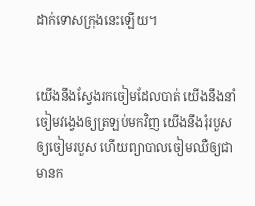ដាក់ទោសក្រុងនេះឡើយ។


យើងនឹងស្វែងរកចៀមដែលបាត់ យើងនឹងនាំចៀមវង្វេងឲ្យត្រឡប់មកវិញ យើងនឹងរុំរបួសឲ្យចៀមរបួស ហើយព្យាបាលចៀមឈឺឲ្យជាមានក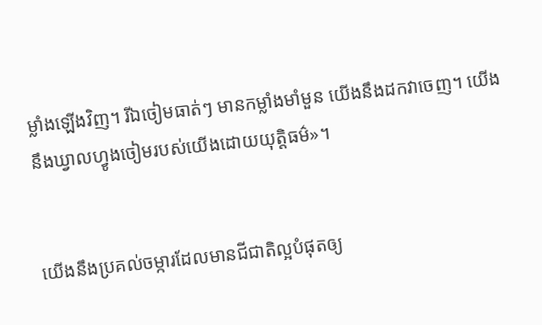ម្លាំងឡើងវិញ។ រីឯចៀមធាត់ៗ មានកម្លាំងមាំ‌មួន យើងនឹងដកវាចេញ។ យើងនឹងឃ្វាលហ្វូងចៀមរបស់យើងដោយយុត្តិធម៌»។


យើងនឹងប្រគល់ចម្ការដែលមានជីជាតិល្អបំផុតឲ្យ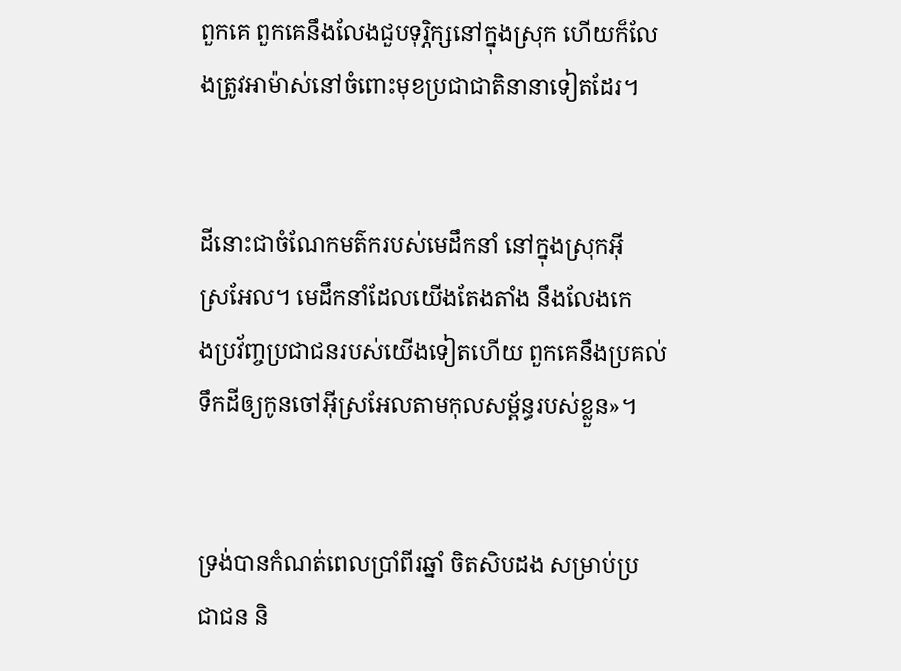ពួកគេ ពួកគេនឹងលែងជួបទុរ្ភិក្សនៅក្នុងស្រុក ហើយក៏លែងត្រូវអាម៉ាស់នៅចំពោះមុខប្រជា‌ជាតិនានាទៀតដែរ។


ដីនោះជាចំណែកមត៌ករបស់មេដឹកនាំ នៅក្នុងស្រុកអ៊ីស្រ‌អែល។ មេដឹកនាំដែលយើងតែង‌តាំង នឹងលែងកេង‌ប្រវ័ញ្ចប្រជា‌ជនរបស់យើងទៀតហើយ ពួកគេនឹងប្រគល់ទឹកដីឲ្យកូនចៅអ៊ីស្រ‌អែលតាមកុល‌សម្ព័ន្ធរបស់ខ្លួន»។


ទ្រង់បានកំណត់ពេលប្រាំ‌ពីរឆ្នាំ ចិត‌សិបដង សម្រាប់ប្រជា‌ជន និ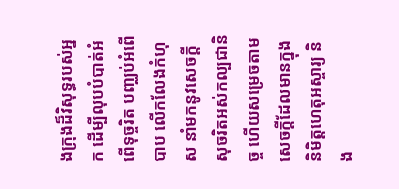ងក្រុងដ៏‌វិសុទ្ធរបស់អ្នក ដើម្បីលុបបំបាត់អំពើទុច្ចរិត បញ្ឈប់អំពើបាប លើក‌លែងកំហុស នាំមកនូវសេចក្ដីសុចរិតអស់‌កល្បជា‌និច្ច ហើយសម្រេចតាមសេចក្ដីដែលមានក្នុងនិមិត្ត‌ហេតុអស្ចារ្យ និង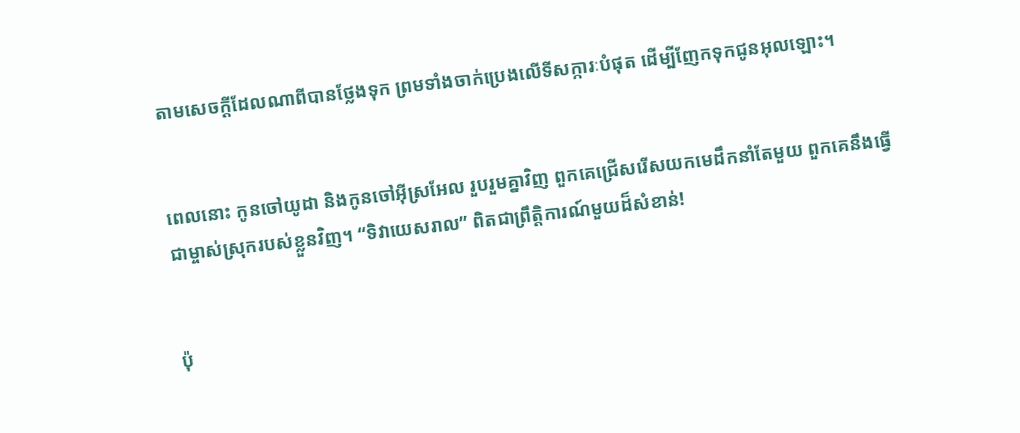តាមសេចក្ដីដែលណាពីបានថ្លែងទុក ព្រមទាំងចាក់ប្រេងលើទី‌សក្ការៈបំផុត ដើម្បីញែកទុកជូនអុលឡោះ។


ពេលនោះ កូនចៅយូដា និងកូនចៅអ៊ីស្រ‌អែល រួប‌រួមគ្នាវិញ ពួកគេជ្រើសរើសយកមេដឹកនាំតែមួយ ពួកគេនឹងធ្វើជាម្ចាស់ស្រុករបស់ខ្លួនវិញ។ “ទិវា‌យេស‌រាល” ពិតជាព្រឹត្តិ‌ការណ៍មួយដ៏សំខាន់!


ប៉ុ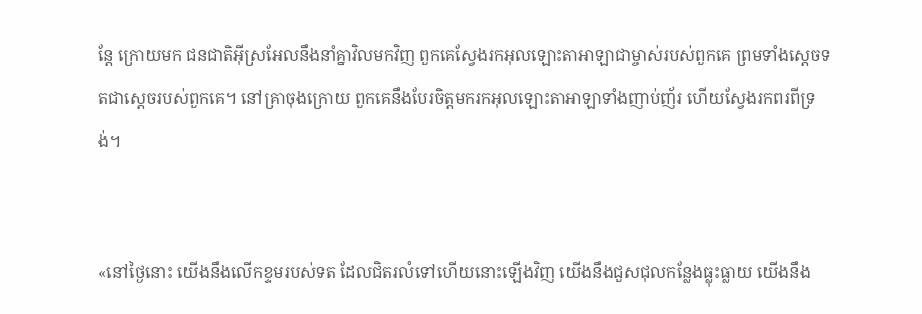ន្តែ ក្រោយមក ជន‌ជាតិអ៊ីស្រ‌អែលនឹងនាំគ្នាវិលមកវិញ ពួកគេស្វែងរកអុលឡោះ‌តាអាឡាជាម្ចាស់របស់ពួកគេ ព្រមទាំងស្តេចទតជាស្ដេចរបស់ពួកគេ។ នៅគ្រាចុងក្រោយ ពួកគេនឹងបែរចិត្តមករកអុលឡោះ‌តាអាឡាទាំងញាប់‌ញ័រ ហើយស្វែងរកពរពីទ្រង់។


«នៅថ្ងៃនោះ យើងនឹងលើកខ្ទមរបស់ទត ដែលជិតរលំទៅហើយនោះឡើងវិញ យើងនឹងជួស‌ជុលកន្លែងធ្លុះ‌ធ្លាយ យើងនឹង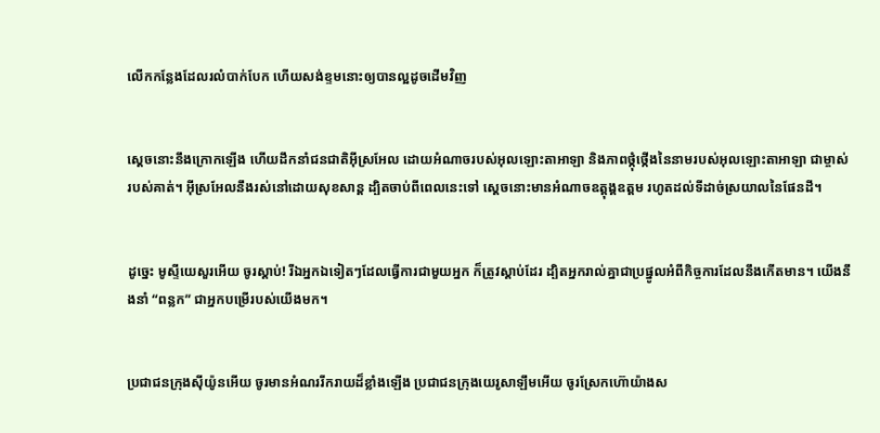លើកកន្លែងដែលរលំបាក់បែក ហើយសង់ខ្ទមនោះឲ្យបានល្អដូចដើមវិញ


ស្ដេចនោះនឹងក្រោកឡើង ហើយដឹកនាំជន‌ជាតិអ៊ីស្រ‌អែល ដោយអំណាចរបស់អុលឡោះ‌តាអាឡា និងភាពថ្កុំ‌ថ្កើងនៃនាមរបស់អុលឡោះ‌តាអាឡា ជាម្ចាស់របស់គាត់។ អ៊ីស្រ‌អែលនឹងរស់នៅដោយសុខ‌សាន្ត ដ្បិតចាប់ពីពេលនេះទៅ ស្ដេចនោះមានអំណាចឧត្ដុង្គ‌ឧត្ដម រហូតដល់ទីដាច់ស្រយាលនៃផែនដី។


ដូច្នេះ មូស្ទីយេសួរអើយ ចូរស្ដាប់! រីឯអ្នកឯទៀតៗដែលធ្វើការជាមួយអ្នក ក៏ត្រូវស្ដាប់ដែរ ដ្បិតអ្នករាល់គ្នាជាប្រផ្នូលអំពីកិច្ចការដែលនឹងកើតមាន។ យើងនឹងនាំ “ពន្លក” ជាអ្នកបម្រើរបស់យើងមក។


ប្រជា‌ជនក្រុងស៊ីយ៉ូនអើយ ចូរមានអំណររីក‌រាយដ៏ខ្លាំងឡើង ប្រជា‌ជនក្រុងយេរូ‌សាឡឹមអើយ ចូរស្រែកហ៊ោយ៉ាងស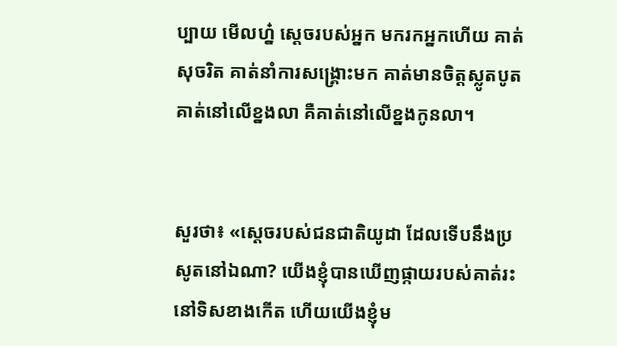ប្បាយ មើលហ្ន៎ ស្តេចរបស់អ្នក មករកអ្នកហើយ គាត់សុចរិត គាត់នាំការសង្គ្រោះមក គាត់មានចិត្តស្លូត‌បូត គាត់នៅលើខ្នងលា គឺគាត់នៅលើខ្នងកូនលា។


សួរថា៖ «ស្តេចរបស់ជន‌ជាតិយូដា ដែលទើបនឹងប្រសូតនៅឯណា? យើងខ្ញុំបានឃើញផ្កាយរបស់គាត់រះនៅទិសខាងកើត ហើយយើងខ្ញុំម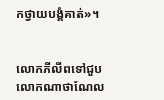កថ្វាយ‌បង្គំគាត់»។


លោកភីលីពទៅជួបលោកណា‌ថា‌ណែល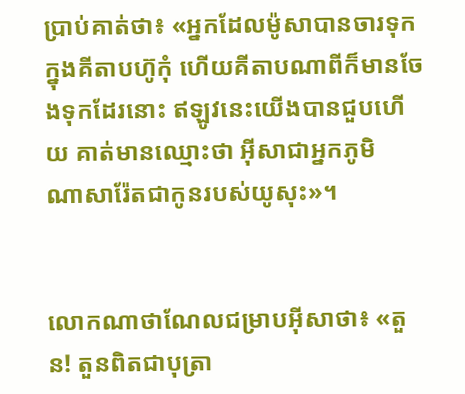ប្រាប់គាត់ថា៖ «អ្នកដែលម៉ូសាបានចារទុកក្នុងគីតាបហ៊ូកុំ ហើយគីតាបណាពីក៏មានចែងទុកដែរនោះ ឥឡូវនេះយើងបានជួបហើយ គាត់មានឈ្មោះថា អ៊ីសាជាអ្នកភូមិណា‌សារ៉ែតជាកូនរបស់យូសុះ»។


លោកណា‌ថា‌ណែលជម្រាបអ៊ីសាថា៖ «តួន! តួនពិតជាបុត្រា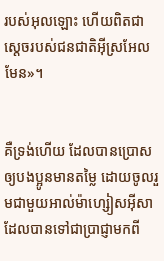របស់អុលឡោះ ហើយពិតជាស្តេចរបស់ជន‌ជាតិអ៊ីស្រ‌អែលមែន»។


គឺទ្រង់ហើយ ដែលបានប្រោសឲ្យបងប្អូនមានតម្លៃ ដោយចូលរួមជាមួយអាល់ម៉ា‌ហ្សៀស‌អ៊ីសា ដែលបានទៅជាប្រាជ្ញាមកពី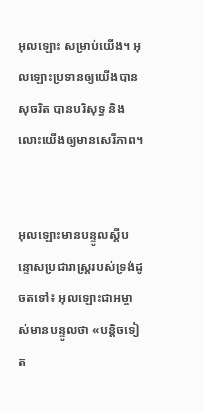អុលឡោះ សម្រាប់យើង។ អុលឡោះប្រទានឲ្យយើងបានសុចរិត បានបរិសុទ្ធ និងលោះយើងឲ្យមានសេរី‌ភាព។


អុលឡោះមានបន្ទូលស្ដីបន្ទោសប្រជារាស្ដ្ររបស់ទ្រង់ដូចតទៅ៖ អុលឡោះ‌ជាអម្ចាស់មានបន្ទូលថា «បន្ដិចទៀត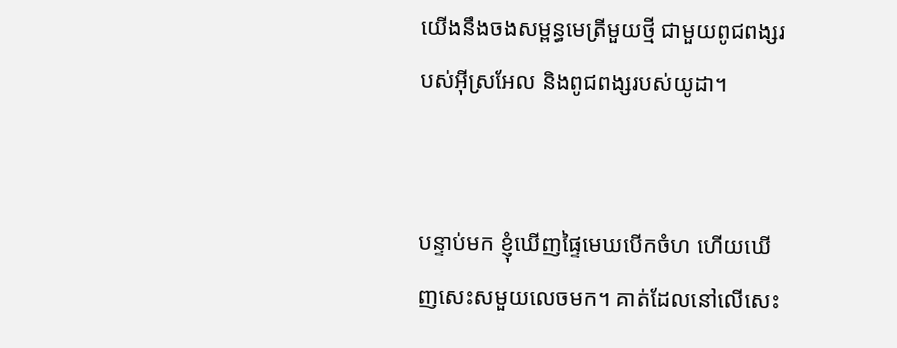យើងនឹងចងសម្ពន្ធ‌មេត្រីមួយថ្មី ជាមួយពូជ‌ពង្សរបស់អ៊ីស្រ‌អែល និងពូជ‌ពង្សរបស់យូដា។


បន្ទាប់មក ខ្ញុំឃើញផ្ទៃមេឃបើកចំហ ហើយឃើញសេះសមួយលេចមក។ គាត់ដែលនៅលើសេះ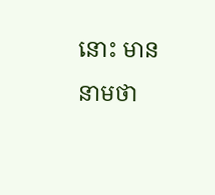នោះ មាននាមថា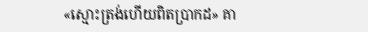«ស្មោះត្រង់ហើយពិតប្រាកដ» គា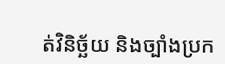ត់វិនិច្ឆ័យ និងច្បាំងប្រក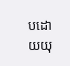បដោយយុ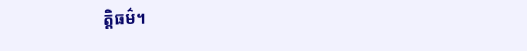ត្ដិធម៌។